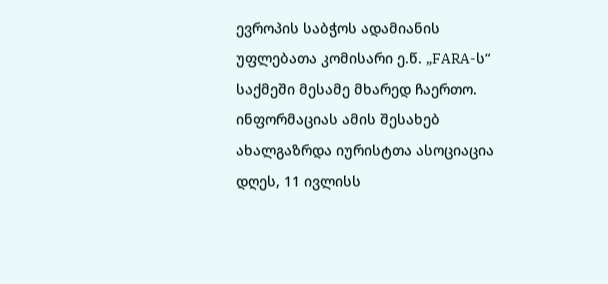ევროპის საბჭოს ადამიანის უფლებათა კომისარი ე.წ. „FARA-ს“ საქმეში მესამე მხარედ ჩაერთო. ინფორმაციას ამის შესახებ ახალგაზრდა იურისტთა ასოციაცია დღეს, 11 ივლისს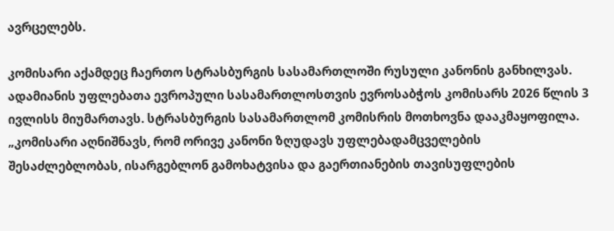ავრცელებს.

კომისარი აქამდეც ჩაერთო სტრასბურგის სასამართლოში რუსული კანონის განხილვას. ადამიანის უფლებათა ევროპული სასამართლოსთვის ევროსაბჭოს კომისარს 2026 წლის 3 ივლისს მიუმართავს. სტრასბურგის სასამართლომ კომისრის მოთხოვნა დააკმაყოფილა.
„კომისარი აღნიშნავს, რომ ორივე კანონი ზღუდავს უფლებადამცველების შესაძლებლობას, ისარგებლონ გამოხატვისა და გაერთიანების თავისუფლების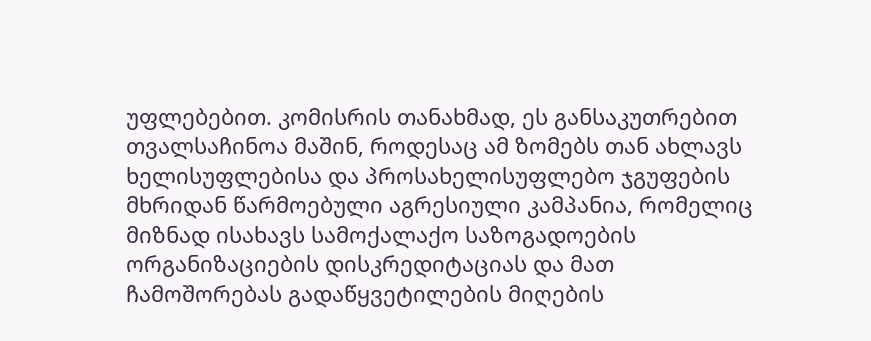უფლებებით. კომისრის თანახმად, ეს განსაკუთრებით თვალსაჩინოა მაშინ, როდესაც ამ ზომებს თან ახლავს ხელისუფლებისა და პროსახელისუფლებო ჯგუფების მხრიდან წარმოებული აგრესიული კამპანია, რომელიც მიზნად ისახავს სამოქალაქო საზოგადოების ორგანიზაციების დისკრედიტაციას და მათ ჩამოშორებას გადაწყვეტილების მიღების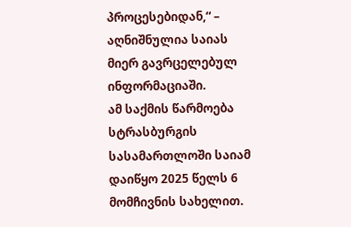პროცესებიდან,“ – აღნიშნულია საიას მიერ გავრცელებულ ინფორმაციაში.
ამ საქმის წარმოება სტრასბურგის სასამართლოში საიამ დაიწყო 2025 წელს 6 მომჩივნის სახელით.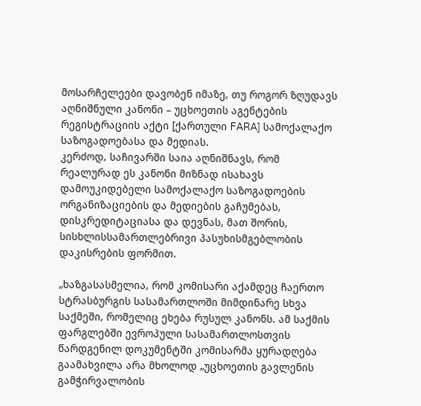მოსარჩელეები დავობენ იმაზე, თუ როგორ ზღუდავს აღნიშნული კანონი – უცხოეთის აგენტების რეგისტრაციის აქტი [ქართული FARA] სამოქალაქო საზოგადოებასა და მედიას.
კერძოდ, საჩივარში საია აღნიშნავს, რომ რეალურად ეს კანონი მიზნად ისახავს დამოუკიდებელი სამოქალაქო საზოგადოების ორგანიზაციების და მედიების გაჩუმებას, დისკრედიტაციასა და დევნას, მათ შორის, სისხლისსამართლებრივი პასუხისმგებლობის დაკისრების ფორმით.

„ხაზგასასმელია, რომ კომისარი აქამდეც ჩაერთო სტრასბურგის სასამართლოში მიმდინარე სხვა საქმეში, რომელიც ეხება რუსულ კანონს. ამ საქმის ფარგლებში ევროპული სასამართლოსთვის წარდგენილ დოკუმენტში კომისარმა ყურადღება გაამახვილა არა მხოლოდ „უცხოეთის გავლენის გამჭირვალობის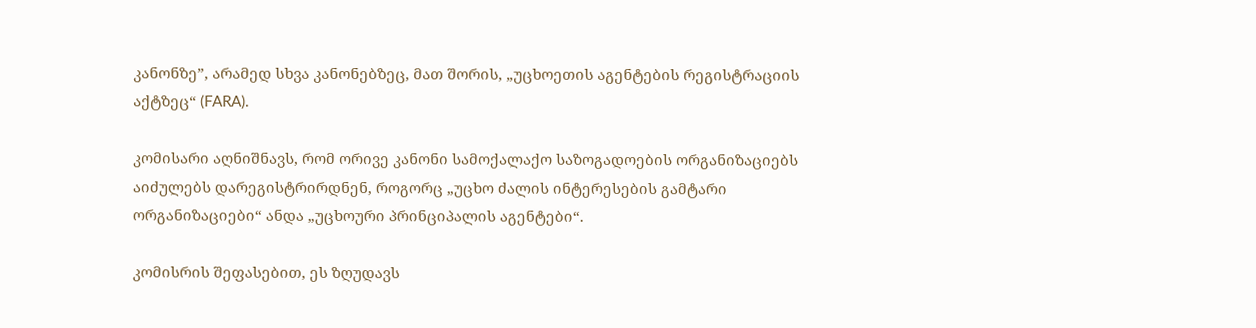კანონზე”, არამედ სხვა კანონებზეც, მათ შორის, „უცხოეთის აგენტების რეგისტრაციის აქტზეც“ (FARA).

კომისარი აღნიშნავს, რომ ორივე კანონი სამოქალაქო საზოგადოების ორგანიზაციებს აიძულებს დარეგისტრირდნენ, როგორც „უცხო ძალის ინტერესების გამტარი ორგანიზაციები“ ანდა „უცხოური პრინციპალის აგენტები“.

კომისრის შეფასებით, ეს ზღუდავს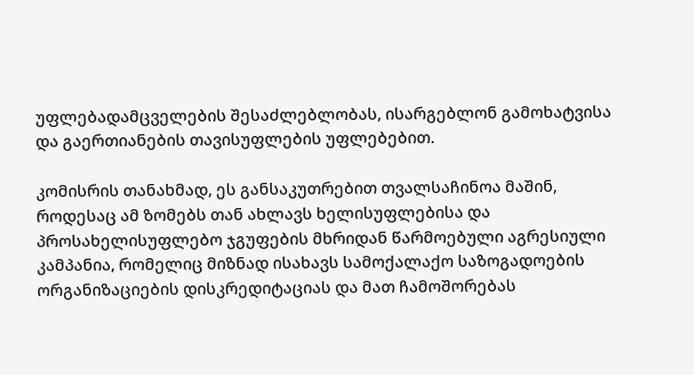უფლებადამცველების შესაძლებლობას, ისარგებლონ გამოხატვისა და გაერთიანების თავისუფლების უფლებებით.

კომისრის თანახმად, ეს განსაკუთრებით თვალსაჩინოა მაშინ, როდესაც ამ ზომებს თან ახლავს ხელისუფლებისა და პროსახელისუფლებო ჯგუფების მხრიდან წარმოებული აგრესიული კამპანია, რომელიც მიზნად ისახავს სამოქალაქო საზოგადოების ორგანიზაციების დისკრედიტაციას და მათ ჩამოშორებას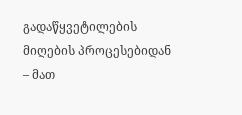გადაწყვეტილების მიღების პროცესებიდან – მათ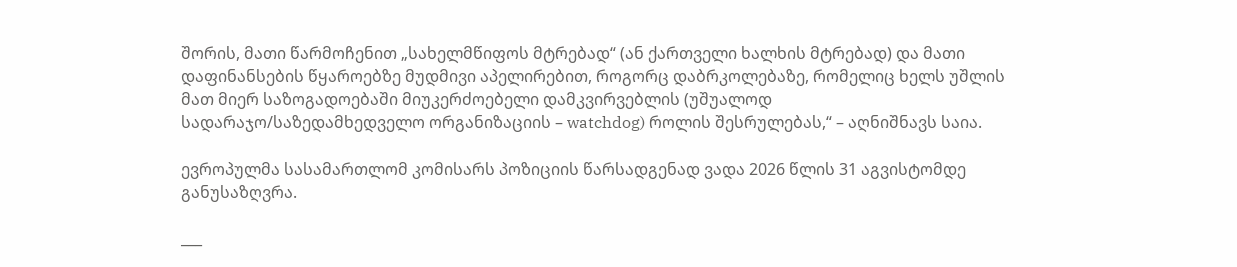შორის, მათი წარმოჩენით „სახელმწიფოს მტრებად“ (ან ქართველი ხალხის მტრებად) და მათი დაფინანსების წყაროებზე მუდმივი აპელირებით, როგორც დაბრკოლებაზე, რომელიც ხელს უშლის მათ მიერ საზოგადოებაში მიუკერძოებელი დამკვირვებლის (უშუალოდ სადარაჯო/საზედამხედველო ორგანიზაციის – watchdog) როლის შესრულებას,“ – აღნიშნავს საია.

ევროპულმა სასამართლომ კომისარს პოზიციის წარსადგენად ვადა 2026 წლის 31 აგვისტომდე განუსაზღვრა.

___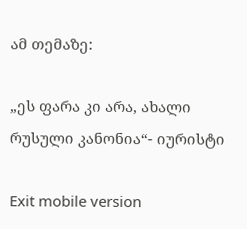ამ თემაზე:

„ეს ფარა კი არა, ახალი რუსული კანონია“- იურისტი

Exit mobile version